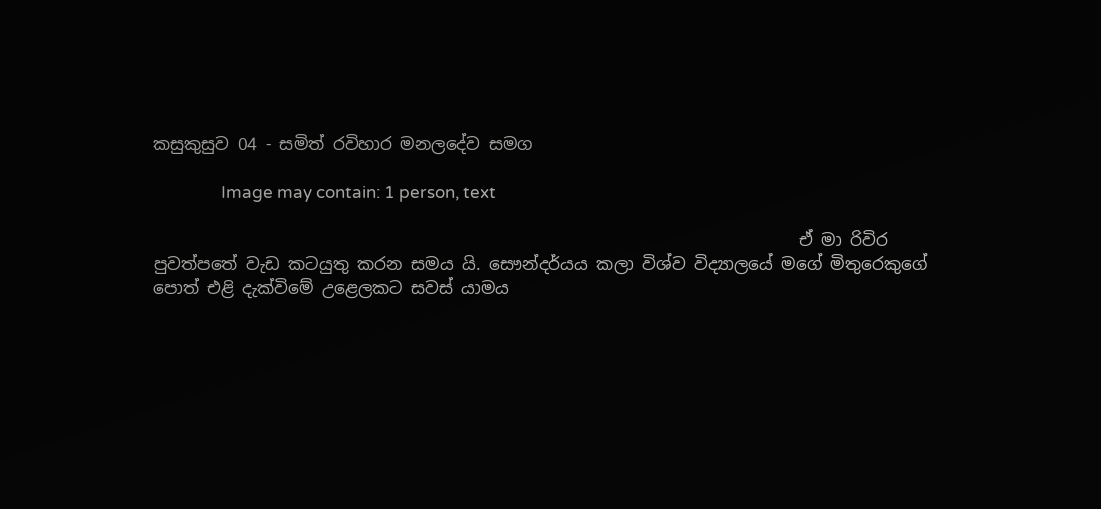කසුකුසුව 04 - සමිත් රවිහාර මනලදේව සමග

                 Image may contain: 1 person, text

                                                                            ඒ මා රිවිර පුවත්පතේ වැඩ කටයුතු කරන සමය යි. සෞන්දර්යය කලා විශ්ව විද්‍යාලයේ මගේ මිතුරෙකුගේ පොත් එළි දැක්විමේ උළෙලකට සවස් යාමය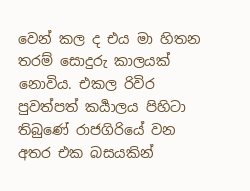වෙන් කල ද එය මා හිතන තරම් සොදුරු කාලයක් නොවිය. එකල රිවිර පුවත්පත් කර්‍යාලය පිහිටා තිබුණේ රාජගිරියේ වන අතර එක බසයකින්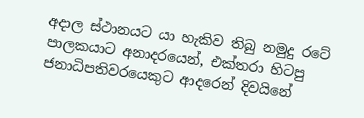අදාල ස්ථානයට යා හැකිව තිබු නමුදු රටේ පාලකයාට අනාදරයෙන්, එක්තරා හිටපු ජනාධිපතිවරයෙකුට ආදරෙන් දිවයිනේ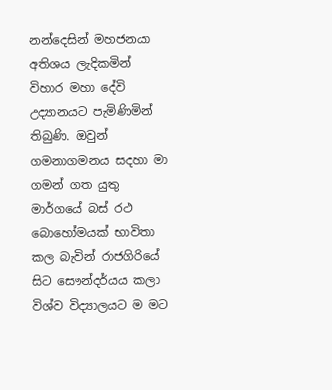නන්දෙසින් මහජනයා අතිශය ලැදිකමින් විහාර මහා දේවි උද්‍යානයට පැමිණිමින් තිබුණි. ඔවුන් ගමනාගමනය සදහා මා ගමන් ගත යුතු මාර්ගයේ බස් රථ බොහෝමයක් භාවිතා කල බැවින් රාජගිරියේ සිට සෞන්දර්යය කලා විශ්ව විද්‍යාලයට ම මට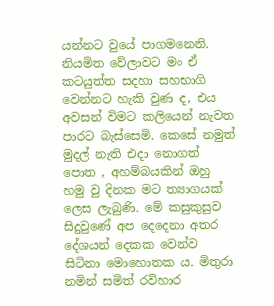යන්නට වුයේ පාගමනෙනි. නියමිත වේලාවට මං ඒ කටයුත්ත සදහා සහභාගි වෙන්නට හැකි වුණ ද, එය අවසන් විමට කලියෙන් නැවත පාරට බැස්සෙමි. කෙසේ නමුත් මුදල් නැති එදා නොගත් පොත , අහම්බයකින් ඔහු හමු වු දිනක මට ත්‍යාගයක් ලෙස ලැබුණි. මේ කසුකුසුව සිදුවුණේ අප දෙදෙනා අතර දේශයන් දෙකක වෙන්ව සිටිනා මොහොතක ය. මිතුරා නමින් සමිත් රවිහාර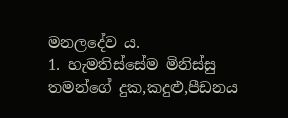මනලදේව ය.
1. හැමතිස්සේම මිනිස්සු තමන්ගේ දුක,කදුළු,පීඩනය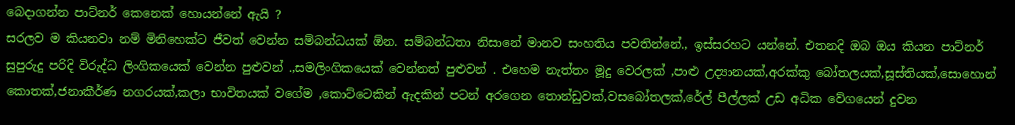බෙදාගන්න පාට්නර් කෙනෙක් හොයන්නේ ඇයි ?
සරලව ම කියනවා නම් මිනිහෙක්ට ජීවත් වෙන්න සම්බන්ධයක් ඕන. සම්බන්ධතා නිසානේ මානව සංහතිය පවතින්නේ., ඉස්සරහට යන්නේ. එතනදි ඔබ ඔය කියන පාට්නර් සුපුරුදු පරිදි විරුද්ධ ලිංගිකයෙක් වෙන්න පුළුවන් .,සමලිංගිකයෙක් වෙන්නත් පුළුවන් . එහෙම නැත්තං මූදු වෙරලක් ,පාළු උද්‍යානයක්,අරක්කු බෝතලයක්,සූස්තියක්,සොහොන් කොතක්,ජනාකීර්ණ නගරයක්,කලා භාවිතයක් වගේම ,කොට්ටෙකින් ඇදකින් පටන් අරගෙන තොන්ඩුවක්,වසබෝතලක්,රේල් පීල්ලක් උඩ අධික වේගයෙන් දුවන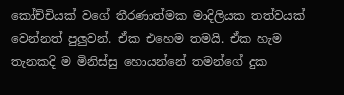කෝච්චියක් වගේ තීරණාත්මක මාදිලියක තත්වයක් වෙන්නත් පුලුවන්. ඒක එහෙම තමයි. ඒක හැම තැනකදි ම මිනිස්සු හොයන්නේ තමන්ගේ දුක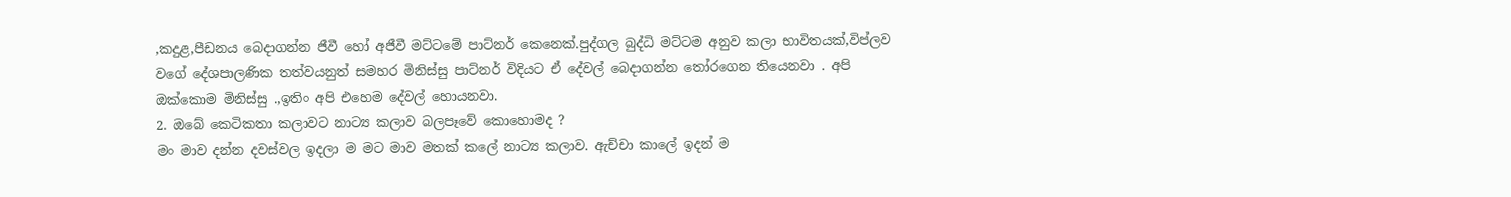,කදුළ,පීඩනය බෙදාගන්න ජීවී හෝ අජීවී මට්ටමේ පාට්නර් කෙනෙක්.පුද්ගල බුද්ධි මට්ටම අනුව කලා භාවිතයක්,විප්ලව වගේ දේශපාලණික තත්වයනුත් සමහර මිනිස්සු පාට්නර් විදියට ඒ දේවල් බෙදාගන්න තෝරගෙන තියෙනවා . අපි ඔක්කොම මිනිස්සු .,ඉතිං අපි එහෙම දේවල් හොයනවා.
2. ඔබේ කෙටිකතා කලාවට නාට්‍ය කලාව බලපෑවේ කොහොමද ?
මං මාව දන්න දවස්වල ඉදලා ම මට මාව මතක් කලේ නාට්‍ය කලාව. ඇච්චා කාලේ ඉදන් ම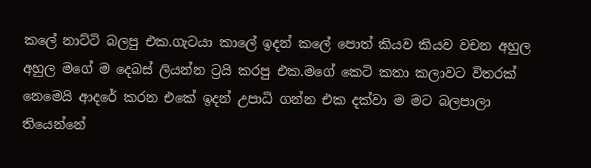කලේ නාට්ටි බලපු එක.ගැටයා කාලේ ඉදන් කලේ පොත් කියව කියව වචන අහුල අහුල මගේ ම දෙබස් ලියන්න ට්‍රයි කරපු එක.මගේ කෙටි කතා කලාවට විතරක් නෙමෙයි ආදරේ කරන එකේ ඉදන් උපාධි ගන්න එක දක්වා ම මට බලපාලා තියෙන්නේ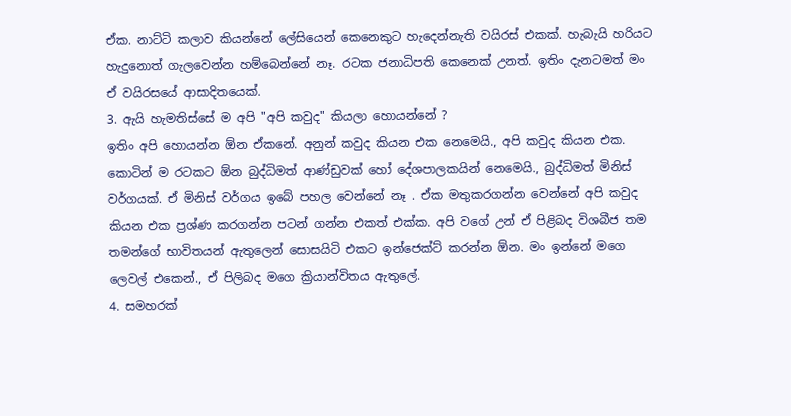ඒක. නාට්ටි කලාව කියන්නේ ලේසියෙන් කෙනෙකුට හැදෙන්නැති වයිරස් එකක්. හැබැයි හරියට හැදුනොත් ගැලවෙන්න හම්බෙන්නේ නෑ. රටක ජනාධිපති කෙනෙක් උනත්. ඉතිං දැනටමත් මං ඒ වයිරසයේ ආසාදිතයෙක්.
3. ඇයි හැමතිස්සේ ම අපි "අපි කවුද" කියලා හොයන්නේ ?
ඉතිං අපි හොයන්න ඕන ඒකනේ. අනුන් කවුද කියන එක නෙමෙයි., අපි කවුද කියන එක. කොටින් ම රටකට ඕන බුද්ධිමත් ආණ්ඩුවක් හෝ දේශපාලකයින් නෙමෙයි., බුද්ධිමත් මිනිස් වර්ගයක්. ඒ මිනිස් වර්ගය ඉබේ පහල වෙන්නේ නෑ . ඒක මතුකරගන්න වෙන්නේ අපි කවුද කියන එක ප්‍රශ්ණ කරගන්න පටන් ගන්න එකත් එක්ක. අපි වගේ උන් ඒ පිළිබද විශබීජ තම තමන්ගේ භාවිතයන් ඇතුලෙන් සොසයිටි එකට ඉන්ජෙක්ට් කරන්න ඕන. මං ඉන්නේ මගෙ ලෙවල් එකෙන්., ඒ පිලිබද මගෙ ක්‍රියාන්විතය ඇතුලේ.
4. සමහරක්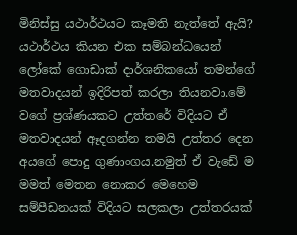මිනිස්සු යථාර්ථයට කෑමති නැත්තේ ඇයි?
යථාර්ථය කියන එක සම්බන්ධයෙන් ලෝකේ ගොඩාක් දාර්ශනිකයෝ තමන්ගේ මතවාදයන් ඉදිරිපත් කරලා තියනවා.මේ වගේ ප්‍රශ්ණයකට උත්තරේ විදියට ඒ මතවාදයන් ඈදගන්න තමයි උත්තර දෙන අයගේ පොදු ගුණාංගය.නමුත් ඒ වැඩේ ම මමත් මෙතන නොකර මෙහෙම සම්පීඩනයක් විදියට සලකලා උත්තරයක්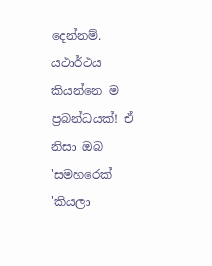දෙන්නම්. යථාර්ථය කියන්නෙ ම ප්‍රබන්ධයක්! ඒ නිසා ඔබ 'සමහරෙක් 'කියලා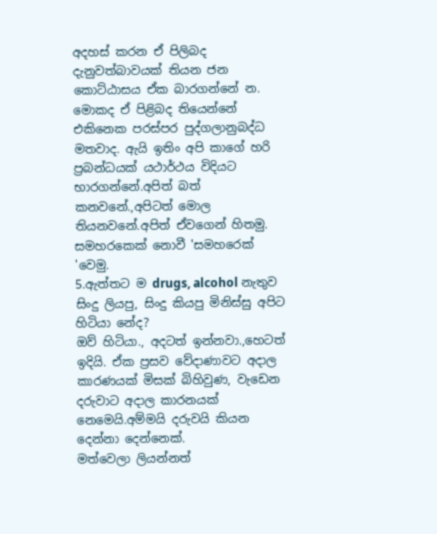අදහස් කරන ඒ පිලිබද දැනුවත්බාවයක් තියන ජන කොට්ඨාසය ඒක බාරගන්නේ න. මොකද ඒ පිළිබද තියෙන්නේ එකිනෙක පරස්පර පුද්ගලානුබද්ධ මතවාද. ඇයි ඉතිං අපි කාගේ හරි ප්‍රබන්ධයක් යථාර්ථය විදියට භාරගන්නේ.අපිත් බත් කනවනේ.,අපිටත් මොල තියනවනේ.අපිත් ඒවගෙන් හිතමු. සමහරකෙක් නොවී 'සමහරෙක් 'වෙමු.
5.ඇත්තට ම drugs, alcohol නැතුව සිංදු ලියපු, සිංදු කියපු මිනිස්සු අපිට හිටියා නේද?
ඔව් හිටියා., අදටත් ඉන්නවා.,හෙටත් ඉදියි. ඒක ප්‍රසව වේදාණාවට අදාල කාරණයක් මිසක් බිහිවුණ, වැඩෙන දරුවාට අදාල කාරනයක් නෙමෙයි.අම්මයි දරුවයි කියන දෙන්නා දෙන්නෙක්.
මත්වෙලා ලියන්නත්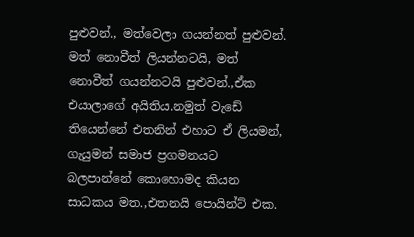පුළුවන්., මත්වෙලා ගයන්නත් පුළුවන්.
මත් නොවීත් ලියන්නටයි, මත් නොවීත් ගයන්නටයි පුළුවන්.,ඒක එයාලාගේ අයිතිය.නමුත් වැඩේ තියෙන්නේ එතනින් එහාට ඒ ලියමන්, ගැයුමන් සමාජ ප්‍රගමනයට බලපාන්නේ කොහොමද කියන සාධකය මත.,එතනයි පොයින්ට් එක.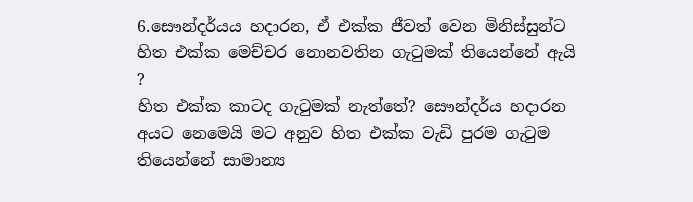6.සෞන්දර්යය හදාරන, ඒ එක්ක ජීවත් වෙන මිනිස්සුන්ට හිත එක්ක මෙච්චර නොනවතින ගැටුමක් තියෙන්නේ ඇයි ?
හිත එක්ක කාටද ගැටුමක් නැත්තේ? සෞන්දර්ය හදාරන අයට නෙමෙයි මට අනුව හිත එක්ක වැඩි පුරම ගැටුම තියෙන්නේ සාමාන්‍ය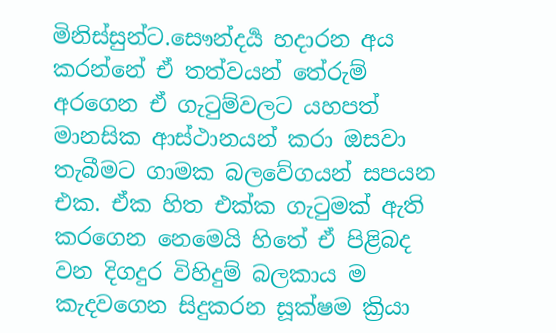මිනිස්සුන්ට.සෞන්දර්‍ය හදාරන අය කරන්නේ ඒ තත්වයන් තේරුම් අරගෙන ඒ ගැටුම්වලට යහපත් මානසික ආස්ථානයන් කරා ඔසවා තැබීමට ගාමක බලවේගයන් සපයන එක. ඒක හිත එක්ක ගැටුමක් ඇති කරගෙන නෙමෙයි හිතේ ඒ පිළිබද වන දිගදුර විහිදුම් බලකාය ම කැදවගෙන සිදුකරන සූක්ෂම ක්‍රියා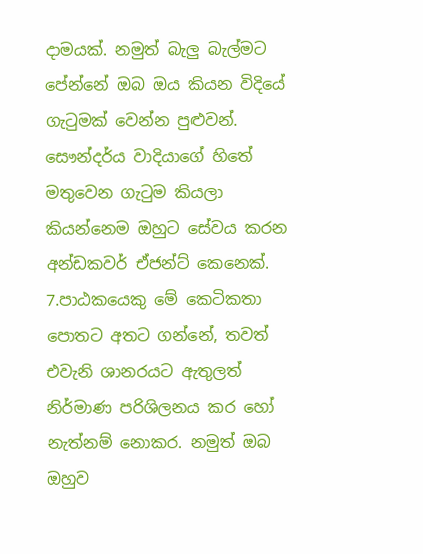දාමයක්. නමුත් බැලු බැල්මට පේන්නේ ඔබ ඔය කියන විදියේ ගැටුමක් වෙන්න පුළුවන්. සෞන්දර්ය වාදියාගේ හිතේ මතුවෙන ගැටුම කියලා කියන්නෙම ඔහුට සේවය කරන අන්ඩකවර් ඒජන්ට් කෙනෙක්.
7.පාඨකයෙකු මේ කෙටිකතා පොතට අතට ගන්නේ, තවත් එවැනි ශානරයට ඇතුලත් නිර්මාණ පරිශිලනය කර හෝ නැත්නම් නොකර. නමුත් ඔබ ඔහුව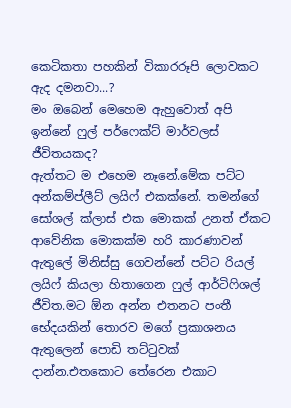කෙටිකතා පහකින් විකාරරූපි ලොවකට ඇද දමනවා...?
මං ඔබෙන් මෙහෙම ඇහුවොත් අපි ඉන්නේ ෆුල් පර්ෆෙක්ට් මාර්වලස් ජීවිතයකද?
ඇත්තට ම එහෙම නෑනේ.මේක පට්ට අන්කම්ප්ලීට් ලයිෆ් එකක්නේ. තමන්ගේ සෝශල් ක්ලාස් එක මොකක් උනත් ඒකට ආවේනික මොකක්ම හරි කාරණාවන් ඇතුලේ මිනිස්සු ගෙවන්නේ පට්ට රියල් ලයිෆ් කියලා හිතාගෙන ෆුල් ආර්ටිෆිශල් ජීවිත.මට ඕන අන්න එතනට පංතී භේදයකින් තොරව මගේ ප්‍රකාශනය ඇතුලෙන් පොඩි තට්ටුවක් දාන්න.එතකොට තේරෙන එකාට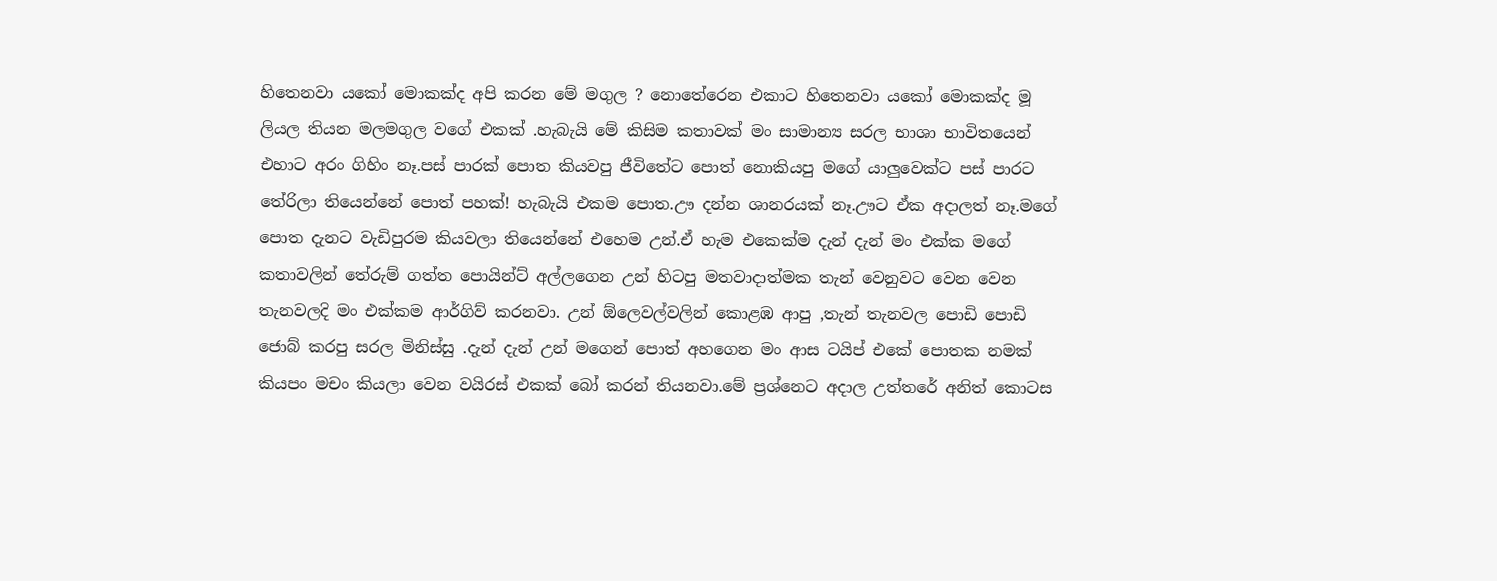හිතෙනවා යකෝ මොකක්ද අපි කරන මේ මගුල ? නොතේරෙන එකාට හිතෙනවා යකෝ මොකක්ද මූ ලියල තියන මලමගුල වගේ එකක් .හැබැයි මේ කිසිම කතාවක් මං සාමාන්‍ය සරල භාශා භාවිතයෙන් එහාට අරං ගිහිං නෑ.පස් පාරක් පොත කියවපු ජීවිතේට පොත් නොකියපු මගේ යාලුවෙක්ට පස් පාරට තේරිලා තියෙන්නේ පොත් පහක්! හැබැයි එකම පොත.ඌ දන්න ශානරයක් නෑ.ඌට ඒක අදාලත් නෑ.මගේ පොත දැනට වැඩිපුරම කියවලා තියෙන්නේ එහෙම උන්.ඒ හැම එකෙක්ම දැන් දැන් මං එක්ක මගේ කතාවලින් තේරුම් ගත්ත පොයින්ට් අල්ලගෙන උන් හිටපු මතවාදාත්මක තැන් වෙනුවට වෙන වෙන තැනවලදි මං එක්කම ආර්ගිව් කරනවා. උන් ඕලෙවල්වලින් කොළඹ ආපු ,තැන් තැනවල පොඩි පොඩි ජොබ් කරපු සරල මිනිස්සු .දැන් දැන් උන් මගෙන් පොත් අහගෙන මං ආස ටයිප් එකේ පොතක නමක් කියපං මචං කියලා වෙන වයිරස් එකක් බෝ කරන් තියනවා.මේ ප්‍රශ්නෙට අදාල උත්තරේ අනිත් කොටස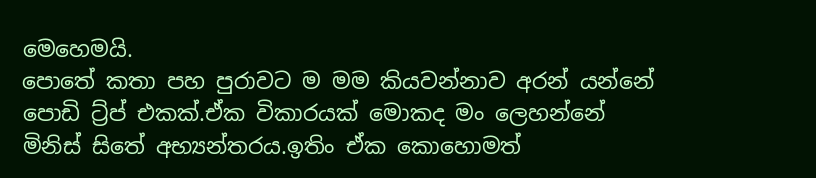මෙහෙමයි.
පොතේ කතා පහ පුරාවට ම මම කියවන්නාව අරන් යන්නේ පොඩි ට්‍ර්ප් එකක්.ඒක විකාරයක් මොකද මං ලෙහන්නේ මිනිස් සිතේ අභ්‍යන්තරය.ඉතිං ඒක කොහොමත්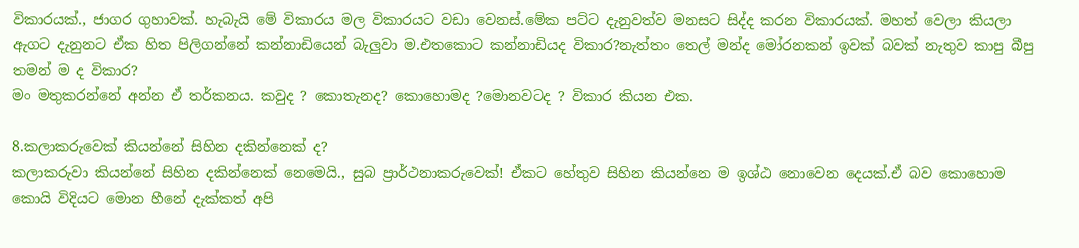විකාරයක්., ජාගර ගුහාවක්. හැබැයි මේ විකාරය මල විකාරයට වඩා වෙනස්.මේක පට්ට දැනුවත්ව මනසට සිද්ද කරන විකාරයක්. මහත් වෙලා කියලා ඇගට දැනුනට ඒක හිත පිලිගන්නේ කන්නාඩියෙන් බැලුවා ම.එතකොට කන්නාඩියද විකාර?නැත්තං තෙල් මන්ද මෝරනකන් ඉවක් බවක් නැතුව කාපු බීපු තමන් ම ද විකාර?
මං මතුකරන්නේ අන්න ඒ තර්කනය. කවුද ? කොතැනද? කොහොමද ?මොනවටද ? විකාර කියන එක.

8.කලාකරුවෙක් කියන්නේ සිහින දකින්නෙක් ද?
කලාකරුවා කියන්නේ සිහින දකින්නෙක් නෙමෙයි., සුබ ප්‍රාර්ථනාකරුවෙක්! ඒකට හේතුව සිහින කියන්නෙ ම ඉශ්ඨ නොවෙන දෙයක්.ඒ බව කොහොම කොයි විදියට මොන හීනේ දැක්කත් අපි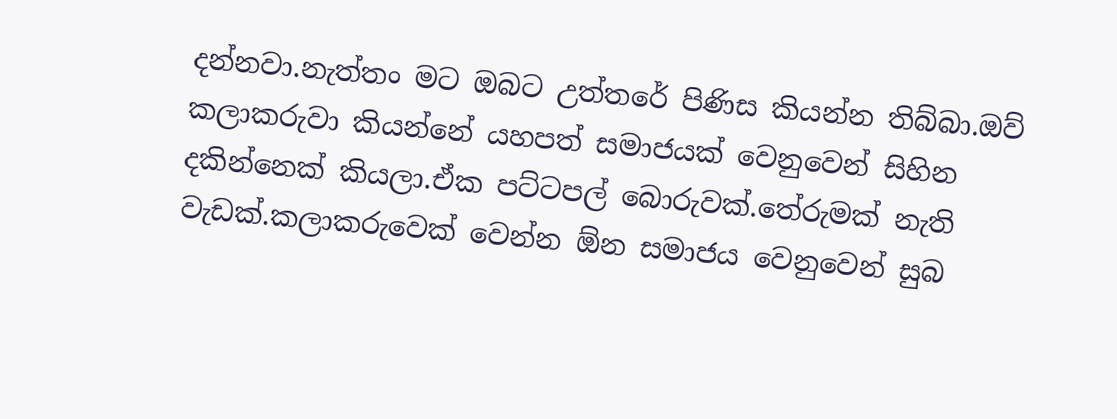දන්නවා.නැත්තං මට ඔබට උත්තරේ පිණිස කියන්න තිබ්බා.ඔව් කලාකරුවා කියන්නේ යහපත් සමාජයක් වෙනුවෙන් සිහින දකින්නෙක් කියලා.ඒක පට්ටපල් බොරුවක්.තේරුමක් නැති වැඩක්.කලාකරුවෙක් වෙන්න ඕන සමාජය වෙනුවෙන් සුබ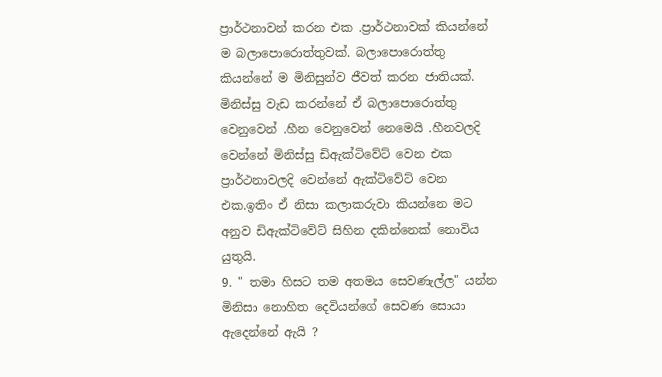ප්‍රාර්ථනාවන් කරන එක .ප්‍රාර්ථනාවක් කියන්නේ ම බලාපොරොත්තුවක්. බලාපොරොත්තු කියන්නේ ම මිනිසුන්ව ජීවත් කරන ජාතියක්. මිනිස්සු වැඩ කරන්නේ ඒ බලාපොරොත්තු වෙනුවෙන් .හීන වෙනුවෙන් නෙමෙයි .හීනවලදි වෙන්නේ මිනිස්සු ඩිඇක්ටිවේට් වෙන එක ප්‍රාර්ථනාවලදි වෙන්නේ ඇක්ටිවේට් වෙන එක.ඉතිං ඒ නිසා කලාකරුවා කියන්නෙ මට අනුව ඩිඇක්ටිවේට් සිහින දකින්නෙක් නොවිය යුතුයි.
9. " තමා හිසට තම අතමය සෙවණැල්ල" යන්න මිනිසා නොහිත දෙවියන්ගේ සෙවණ සොයා ඇදෙන්නේ ඇයි ?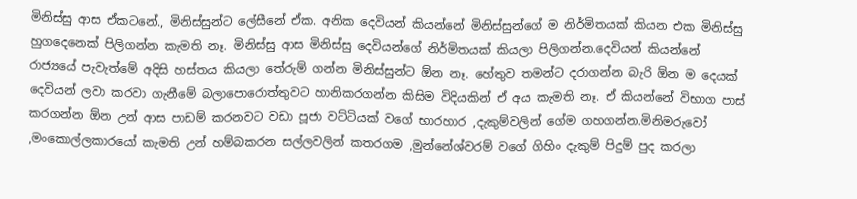මිනිස්සු ආස ඒකටනේ., මිනිස්සුන්ට ලේසීනේ ඒක. අනික දෙවියන් කියන්නේ මිනිස්සුන්ගේ ම නිර්මිතයක් කියන එක මිනිස්සු හුගදෙනෙක් පිලිගන්න කැමති නෑ. මිනිස්සු ආස මිනිස්සු දෙවියන්ගේ නිර්මිතයක් කියලා පිලිගන්න.දෙවියන් කියන්නේ රාජ්‍යයේ පැවැත්මේ අදිසි හස්තය කියලා තේරුම් ගන්න මිනිස්සුන්ට ඕන නෑ. හේතුව තමන්ට දරාගන්න බැරි ඕන ම දෙයක් දෙවියන් ලවා කරවා ගැනීමේ බලාපොරොත්තුවට හානිකරගන්න කිසිම විදියකින් ඒ අය කැමති නෑ. ඒ කියන්නේ විභාග පාස් කරගන්න ඕන උන් ආස පාඩම් කරනවට වඩා පූජා වට්ටියක් වගේ භාරහාර ,දැකුම්වලින් ගේම ගහගන්න.මිනිමරුවෝ ,මංකොල්ලකාරයෝ කැමති උන් හම්බකරන සල්ලවලින් කතරගම ,මුන්නේශ්වරම් වගේ ගිහිං දැකුම් පිදුම් පුද කරලා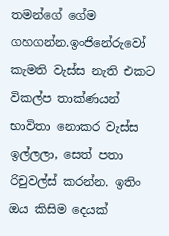තමන්ගේ ගේම ගහගන්න.ඉංජිනේරුවෝ කැමති වැස්ස නැති එකට විකල්ප තාක්ණයන් භාවිතා නොකර වැස්ස ඉල්ලලා, සෙත් පතා රිචුවල්ස් කරන්න. ඉතිං ඔය කිසිම දෙයක්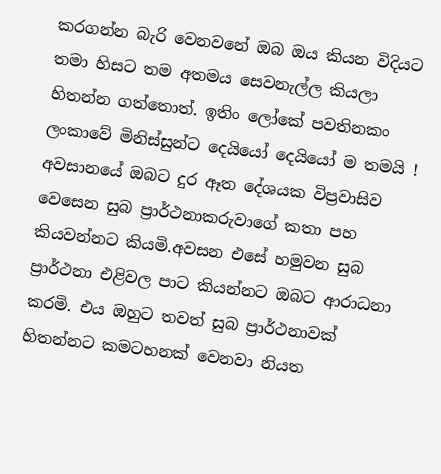කරගන්න බැරි වෙනවනේ ඔබ ඔය කියන විදියට තමා හිසට තම අතමය සෙවනැල්ල කියලා හිතන්න ගත්තොත්. ඉතිං ලෝකේ පවතිනකං ලංකාවේ මිනිස්සුන්ට දෙයියෝ දෙයියෝ ම තමයි !
අවසානයේ ඔබට දුර ඈත දේශයක විප්‍රවාසිව වෙසෙන සුබ ප්‍රාර්ථනාකරුවාගේ කතා පහ කියවන්නට කියමි.අවසන එසේ හමුවන සුබ ප්‍රාර්ථනා එළිවල පාට කියන්නට ඔබට ආරාධනා කරමි. එය ඔහුට තවත් සුබ ප්‍රාර්ථනාවක් හිතන්නට කමටහනක් වෙනවා නියත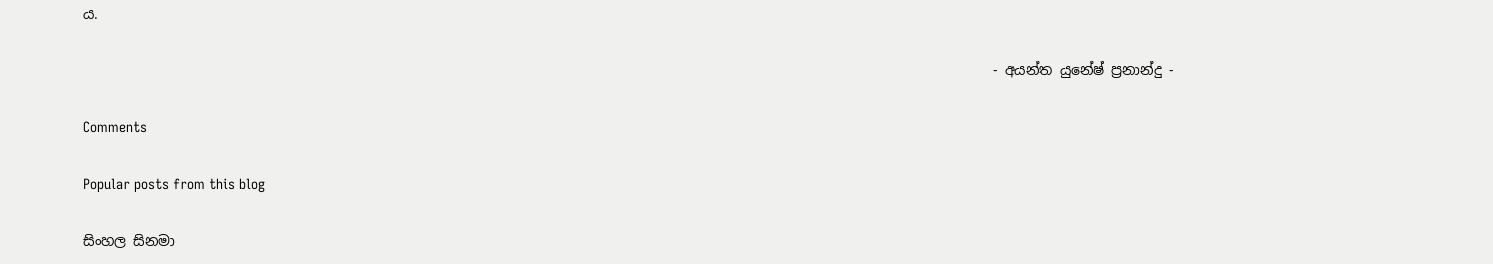ය.

                                                                                                                                  - අයන්ත යුනේෂ් ප්‍රනාන්දු -

Comments

Popular posts from this blog

සිංහල සිනමා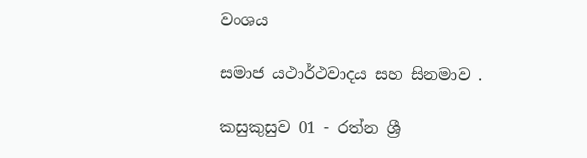වංශය

සමාජ යථාර්ථවාදය සහ සිනමාව .

කසුකුසුව 01 - රත්න ශ්‍රී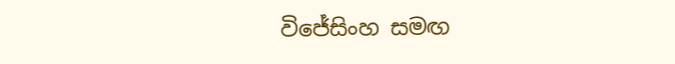විජේසිංහ සමඟ